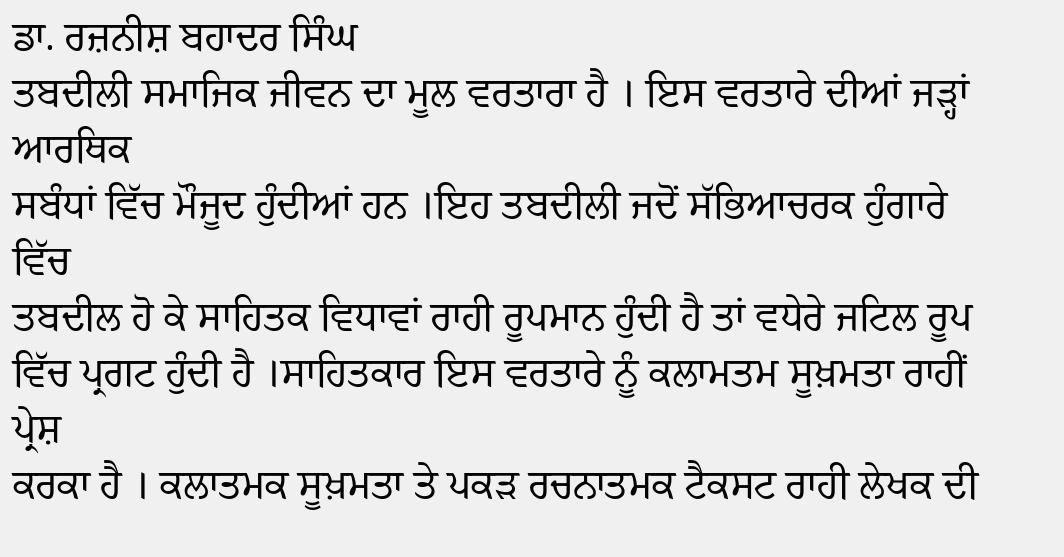ਡਾ. ਰਜ਼ਨੀਸ਼ ਬਹਾਦਰ ਸਿੰਘ
ਤਬਦੀਲੀ ਸਮਾਜਿਕ ਜੀਵਨ ਦਾ ਮੂਲ ਵਰਤਾਰਾ ਹੈ । ਇਸ ਵਰਤਾਰੇ ਦੀਆਂ ਜੜ੍ਹਾਂ ਆਰਥਿਕ
ਸਬੰਧਾਂ ਵਿੱਚ ਮੌਜੂਦ ਹੁੰਦੀਆਂ ਹਨ ।ਇਹ ਤਬਦੀਲੀ ਜਦੋਂ ਸੱਭਿਆਚਰਕ ਹੁੰਗਾਰੇ ਵਿੱਚ
ਤਬਦੀਲ ਹੋ ਕੇ ਸਾਹਿਤਕ ਵਿਧਾਵਾਂ ਰਾਹੀ ਰੂਪਮਾਨ ਹੁੰਦੀ ਹੈ ਤਾਂ ਵਧੇਰੇ ਜਟਿਲ ਰੂਪ
ਵਿੱਚ ਪ੍ਰਗਟ ਹੁੰਦੀ ਹੈ ।ਸਾਹਿਤਕਾਰ ਇਸ ਵਰਤਾਰੇ ਨੂੰ ਕਲਾਮਤਮ ਸੂਖ਼ਮਤਾ ਰਾਹੀਂ ਪ੍ਰੇਸ਼
ਕਰਕਾ ਹੈ । ਕਲਾਤਮਕ ਸੂਖ਼ਮਤਾ ਤੇ ਪਕੜ ਰਚਨਾਤਮਕ ਟੈਕਸਟ ਰਾਹੀ ਲੇਖਕ ਦੀ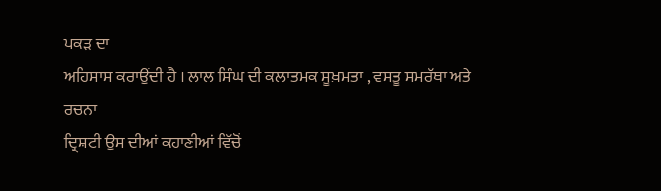ਪਕੜ ਦਾ
ਅਹਿਸਾਸ ਕਰਾਉਂਦੀ ਹੈ । ਲਾਲ ਸਿੰਘ ਦੀ ਕਲਾਤਮਕ ਸੂਖ਼ਮਤਾ , ਵਸਤੂ ਸਮਰੱਥਾ ਅਤੇ ਰਚਨਾ
ਦ੍ਰਿਸ਼ਟੀ ਉਸ ਦੀਆਂ ਕਹਾਣੀਆਂ ਵਿੱਚੋਂ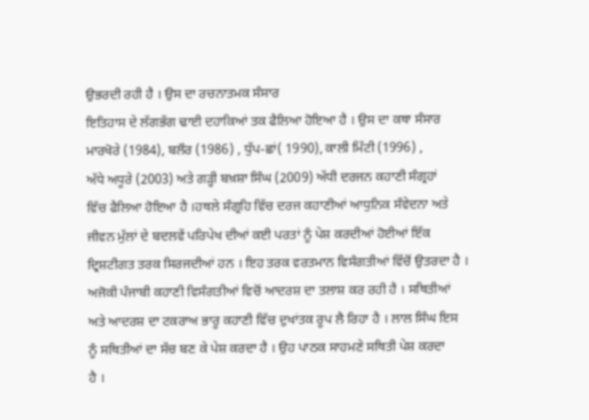ਉਭਰਦੀ ਰਹੀ ਹੈ । ਉਸ ਦਾ ਰਚਨਾਤਮਕ ਸੰਸਾਰ
ਇਤਿਹਾਸ ਦੇ ਲੱਗਭੱਗ ਢਾਈ ਦਹਾਕਿਆਂ ਤਕ ਫੈਲਿਆ ਹੋਇਆ ਹੈ । ਉਸ ਦਾ ਕਥਾ ਸੰਸਾਰ
ਮਾਰਖੋਰੇ (1984), ਬਲੌਰ (1986) , ਧੁੱਪ-ਛਾਂ( 1990), ਕਾਲੀ ਮਿੱਟੀ (1996) ,
ਅੱਧੇ ਅਧੂਰੇ (2003) ਅਤੇ ਗੜ੍ਹੀ ਬਖ਼ਸ਼ਾ ਸਿੰਘ (2009) ਅੱਧੀ ਦਰਜਨ ਕਹਾਣੀ ਸੰਗ੍ਰਹਾਂ
ਵਿੱਚ ਫੈਲਿਆ ਹੋਇਆ ਹੈ ।ਹਥਲੇ ਸੰਗ੍ਰਹਿ ਵਿੱਚ ਦਰਜ ਕਹਾਣੀਆਂ ਆਧੁਨਿਕ ਸੰਵੇਦਨਾ ਅਤੇ
ਜੀਵਨ ਮੁੱਲਾਂ ਦੇ ਬਦਲਵੇਂ ਪਰਿਪੇਖ ਦੀਆਂ ਕਈ ਪਰਤਾਂ ਨੂੰ ਪੇਸ਼ ਕਰਦੀਆਂ ਹੋਈਆਂ ਇੱਕ
ਦ੍ਰਿਸ਼ਟੀਗਤ ਤਰਕ ਸਿਰਜਦੀਆਂ ਹਨ । ਇਹ ਤਰਕ ਵਰਤਮਾਨ ਵਿਸੰਗਤੀਆਂ ਵਿੱਚੋਂ ਉਤਰਦਾ ਹੈ ।
ਅਜੋਕੀ ਪੰਜਾਬੀ ਕਹਾਣੀ ਵਿਸੰਗਤੀਆਂ ਵਿਚੋਂ ਆਦਰਸ਼ ਦਾ ਤਲਾਸ਼ ਕਰ ਰਹੀ ਹੈ । ਸਥਿਤੀਆਂ
ਅਤੇ ਆਦਰਸ਼ ਦਾ ਟਕਰਾਅ ਭਾਰੂ ਕਹਾਣੀ ਵਿੱਚ ਦੁਖਾਂਤਕ ਰੂਪ ਲੈ ਰਿਹਾ ਹੈ । ਲਾਲ ਸਿੰਘ ਇਸ
ਨੂੰ ਸਥਿਤੀਆਂ ਦਾ ਸੱਚ ਬਣ ਕੇ ਪੇਸ਼ ਕਰਦਾ ਹੈ । ਉਹ ਪਾਠਕ ਸਾਹਮਣੇ ਸਥਿਤੀ ਪੇਸ਼ ਕਰਦਾ
ਹੈ ।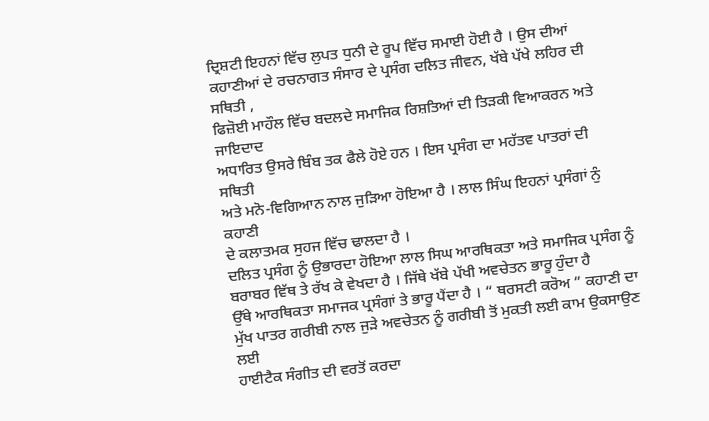ਦ੍ਰਿਸ਼ਟੀ ਇਹਨਾਂ ਵਿੱਚ ਲੁਪਤ ਧੁਨੀ ਦੇ ਰੂਪ ਵਿੱਚ ਸਮਾਈ ਹੋਈ ਹੈ । ਉਸ ਦੀਆਂ
ਕਹਾਣੀਆਂ ਦੇ ਰਚਨਾਗਤ ਸੰਸਾਰ ਦੇ ਪ੍ਰਸੰਗ ਦਲਿਤ ਜੀਵਨ, ਖੱਬੇ ਪੱਖੇ ਲਹਿਰ ਦੀ ਸਥਿਤੀ ,
ਫਿਜ਼ੋਈ ਮਾਹੌਲ ਵਿੱਚ ਬਦਲਦੇ ਸਮਾਜਿਕ ਰਿਸ਼ਤਿਆਂ ਦੀ ਤਿੜਕੀ ਵਿਆਕਰਨ ਅਤੇ ਜਾਇਦਾਦ
ਅਧਾਰਿਤ ਉਸਰੇ ਬਿੰਬ ਤਕ ਫੈਲੇ ਹੋਏ ਹਨ । ਇਸ ਪ੍ਰਸੰਗ ਦਾ ਮਹੱਤਵ ਪਾਤਰਾਂ ਦੀ ਸਥਿਤੀ
ਅਤੇ ਮਨੋ-ਵਿਗਿਆਨ ਨਾਲ ਜੁੜਿਆ ਹੋਇਆ ਹੈ । ਲਾਲ ਸਿੰਘ ਇਹਨਾਂ ਪ੍ਰਸੰਗਾਂ ਨੁੰ ਕਹਾਣੀ
ਦੇ ਕਲਾਤਮਕ ਸੁਹਜ ਵਿੱਚ ਢਾਲਦਾ ਹੈ ।
ਦਲਿਤ ਪ੍ਰਸੰਗ ਨੂੰ ਉਭਾਰਦਾ ਹੋਇਆ ਲਾਲ ਸਿਘ ਆਰਥਿਕਤਾ ਅਤੇ ਸਮਾਜਿਕ ਪ੍ਰਸੰਗ ਨੂੰ
ਬਰਾਬਰ ਵਿੱਥ ਤੇ ਰੱਖ ਕੇ ਵੇਖਦਾ ਹੈ । ਜਿੱਥੇ ਖੱਬੇ ਪੱਖੀ ਅਵਚੇਤਨ ਭਾਰੂ ਹੁੰਦਾ ਹੈ
ਉੱਥੇ ਆਰਥਿਕਤਾ ਸਮਾਜਕ ਪ੍ਰਸੰਗਾਂ ਤੇ ਭਾਰੂ ਪੈਂਦਾ ਹੈ । “ ਥਰਸਟੀ ਕਰੋਅ ” ਕਹਾਣੀ ਦਾ
ਮੁੱਖ ਪਾਤਰ ਗਰੀਬੀ ਨਾਲ ਜੁੜੇ ਅਵਚੇਤਨ ਨੂੰ ਗਰੀਬੀ ਤੋਂ ਮੁਕਤੀ ਲਈ ਕਾਮ ਉਕਸਾਉਣ ਲਈ
ਹਾਈਟੈਕ ਸੰਗੀਤ ਦੀ ਵਰਤੋਂ ਕਰਦਾ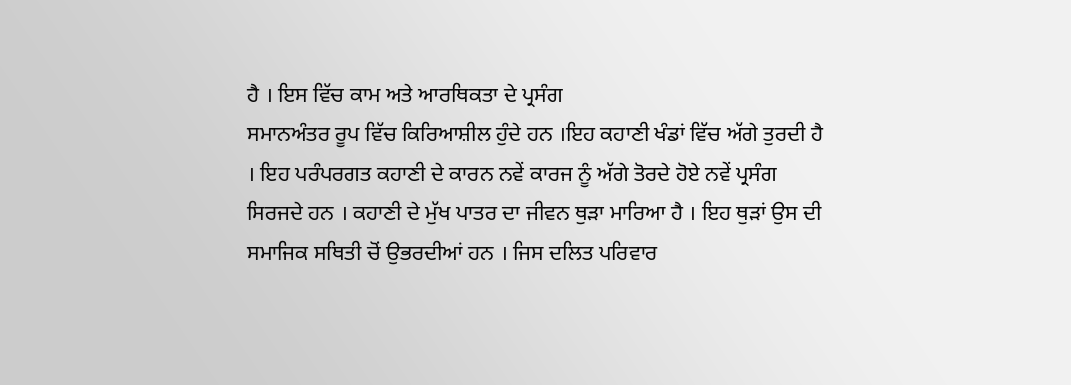ਹੈ । ਇਸ ਵਿੱਚ ਕਾਮ ਅਤੇ ਆਰਥਿਕਤਾ ਦੇ ਪ੍ਰਸੰਗ
ਸਮਾਨਅੰਤਰ ਰੂਪ ਵਿੱਚ ਕਿਰਿਆਸ਼ੀਲ ਹੁੰਦੇ ਹਨ ।ਇਹ ਕਹਾਣੀ ਖੰਡਾਂ ਵਿੱਚ ਅੱਗੇ ਤੁਰਦੀ ਹੈ
। ਇਹ ਪਰੰਪਰਗਤ ਕਹਾਣੀ ਦੇ ਕਾਰਨ ਨਵੇਂ ਕਾਰਜ ਨੂੰ ਅੱਗੇ ਤੋਰਦੇ ਹੋਏ ਨਵੇਂ ਪ੍ਰਸੰਗ
ਸਿਰਜਦੇ ਹਨ । ਕਹਾਣੀ ਦੇ ਮੁੱਖ ਪਾਤਰ ਦਾ ਜੀਵਨ ਥੁੜਾ ਮਾਰਿਆ ਹੈ । ਇਹ ਥੁੜਾਂ ਉਸ ਦੀ
ਸਮਾਜਿਕ ਸਥਿਤੀ ਚੋਂ ਉਭਰਦੀਆਂ ਹਨ । ਜਿਸ ਦਲਿਤ ਪਰਿਵਾਰ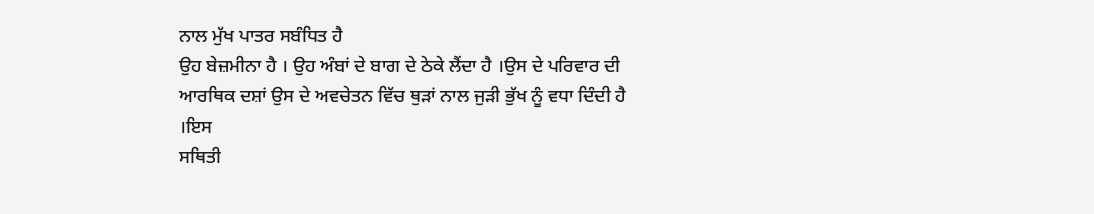ਨਾਲ ਮੁੱਖ ਪਾਤਰ ਸਬੰਧਿਤ ਹੈ
ਉਹ ਬੇਜ਼ਮੀਨਾ ਹੈ । ਉਹ ਅੰਬਾਂ ਦੇ ਬਾਗ ਦੇ ਠੇਕੇ ਲੈਂਦਾ ਹੈ ।ਉਸ ਦੇ ਪਰਿਵਾਰ ਦੀ
ਆਰਥਿਕ ਦਸ਼ਾਂ ਉਸ ਦੇ ਅਵਚੇਤਨ ਵਿੱਚ ਥੁੜਾਂ ਨਾਲ ਜੁੜੀ ਭੁੱਖ ਨੂੰ ਵਧਾ ਦਿੰਦੀ ਹੈ ।ਇਸ
ਸਥਿਤੀ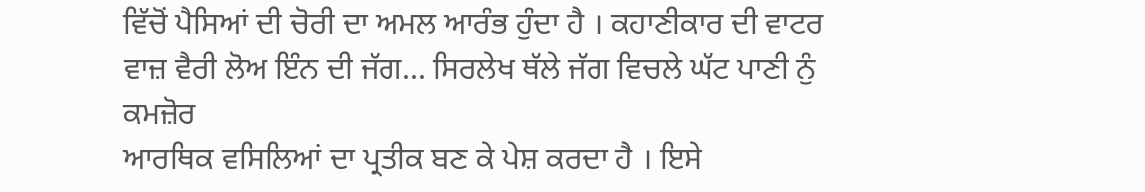ਵਿੱਚੋਂ ਪੈਸਿਆਂ ਦੀ ਚੋਰੀ ਦਾ ਅਮਲ ਆਰੰਭ ਹੁੰਦਾ ਹੈ । ਕਹਾਣੀਕਾਰ ਦੀ ਵਾਟਰ
ਵਾਜ਼ ਵੈਰੀ ਲੋਅ ਇੰਨ ਦੀ ਜੱਗ... ਸਿਰਲੇਖ ਥੱਲੇ ਜੱਗ ਵਿਚਲੇ ਘੱਟ ਪਾਣੀ ਨੁੰ ਕਮਜ਼ੋਰ
ਆਰਥਿਕ ਵਸਿਲਿਆਂ ਦਾ ਪ੍ਰਤੀਕ ਬਣ ਕੇ ਪੇਸ਼ ਕਰਦਾ ਹੈ । ਇਸੇ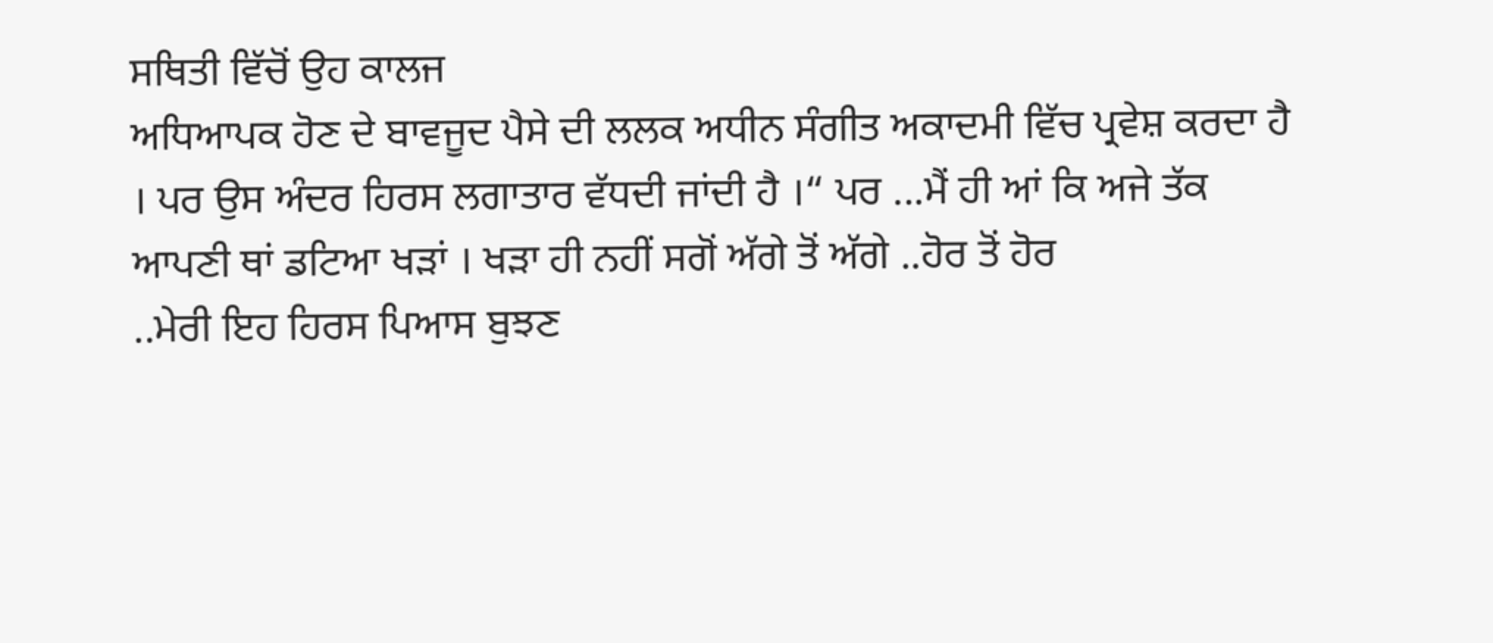ਸਥਿਤੀ ਵਿੱਚੋਂ ਉਹ ਕਾਲਜ
ਅਧਿਆਪਕ ਹੋਣ ਦੇ ਬਾਵਜੂਦ ਪੈਸੇ ਦੀ ਲਲਕ ਅਧੀਨ ਸੰਗੀਤ ਅਕਾਦਮੀ ਵਿੱਚ ਪ੍ਰਵੇਸ਼ ਕਰਦਾ ਹੈ
। ਪਰ ਉਸ ਅੰਦਰ ਹਿਰਸ ਲਗਾਤਾਰ ਵੱਧਦੀ ਜਾਂਦੀ ਹੈ ।“ ਪਰ ...ਮੈਂ ਹੀ ਆਂ ਕਿ ਅਜੇ ਤੱਕ
ਆਪਣੀ ਥਾਂ ਡਟਿਆ ਖੜਾਂ । ਖੜਾ ਹੀ ਨਹੀਂ ਸਗੋਂ ਅੱਗੇ ਤੋਂ ਅੱਗੇ ..ਹੋਰ ਤੋਂ ਹੋਰ
..ਮੇਰੀ ਇਹ ਹਿਰਸ ਪਿਆਸ ਬੁਝਣ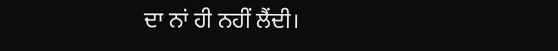ਦਾ ਨਾਂ ਹੀ ਨਹੀਂ ਲੈਂਦੀ।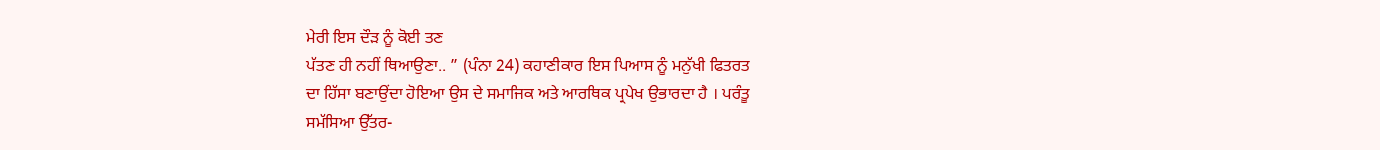ਮੇਰੀ ਇਸ ਦੌੜ ਨੂੰ ਕੋਈ ਤਣ
ਪੱਤਣ ਹੀ ਨਹੀਂ ਥਿਆਉਣਾ.. ” (ਪੰਨਾ 24) ਕਹਾਣੀਕਾਰ ਇਸ ਪਿਆਸ ਨੂੰ ਮਨੁੱਖੀ ਫਿਤਰਤ
ਦਾ ਹਿੱਸਾ ਬਣਾਉਂਦਾ ਹੋਇਆ ਉਸ ਦੇ ਸਮਾਜਿਕ ਅਤੇ ਆਰਥਿਕ ਪ੍ਰਪੇਖ ਉਭਾਰਦਾ ਹੈ । ਪਰੰਤੂ
ਸਮੱਸਿਆ ਉੱਤਰ-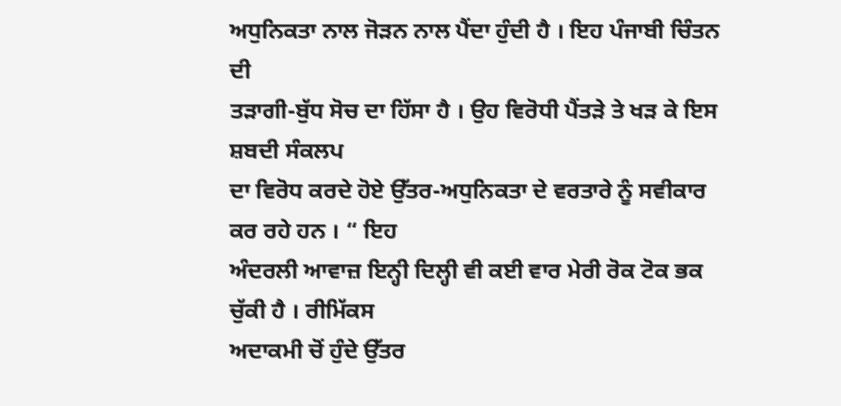ਅਧੁਨਿਕਤਾ ਨਾਲ ਜੋੜਨ ਨਾਲ ਪੈਂਦਾ ਹੁੰਦੀ ਹੈ । ਇਹ ਪੰਜਾਬੀ ਚਿੰਤਨ ਦੀ
ਤੜਾਗੀ-ਬੁੱਧ ਸੋਚ ਦਾ ਹਿੱਸਾ ਹੈ । ਉਹ ਵਿਰੋਧੀ ਪੈਂਤੜੇ ਤੇ ਖੜ ਕੇ ਇਸ ਸ਼ਬਦੀ ਸੰਕਲਪ
ਦਾ ਵਿਰੋਧ ਕਰਦੇ ਹੋਏ ਉੱਤਰ-ਅਧੁਨਿਕਤਾ ਦੇ ਵਰਤਾਰੇ ਨੂੰ ਸਵੀਕਾਰ ਕਰ ਰਹੇ ਹਨ । “ ਇਹ
ਅੰਦਰਲੀ ਆਵਾਜ਼ ਇਨ੍ਹੀ ਦਿਲ੍ਹੀ ਵੀ ਕਈ ਵਾਰ ਮੇਰੀ ਰੋਕ ਟੋਕ ਭਕ ਚੁੱਕੀ ਹੈ । ਰੀਮਿੱਕਸ
ਅਦਾਕਮੀ ਚੋਂ ਹੁੰਦੇ ਉੱਤਰ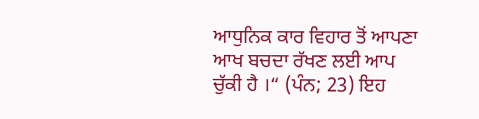ਆਧੁਨਿਕ ਕਾਰ ਵਿਹਾਰ ਤੋਂ ਆਪਣਾ ਆਖ ਬਚਦਾ ਰੱਖਣ ਲਈ ਆਪ
ਚੁੱਕੀ ਹੈ ।“ (ਪੰਨ; 23) ਇਹ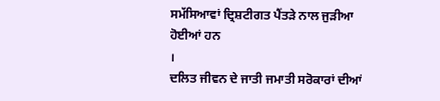ਸਮੱਸਿਆਵਾਂ ਦ੍ਰਿਸ਼ਟੀਗਤ ਪੈਂਤੜੇ ਨਾਲ ਜੁੜੀਆ ਹੋਈਆਂ ਹਨ
।
ਦਲਿਤ ਜੀਵਨ ਦੇ ਜਾਤੀ ਜਮਾਤੀ ਸਰੋਕਾਰਾਂ ਦੀਆਂ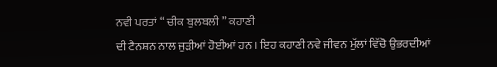ਨਵੀ ਪਰਤਾਂ “ ਚੀਕ ਬੁਲਬਲੀ ” ਕਹਾਣੀ
ਦੀ ਟੈਨਸ਼ਨ ਨਾਲ ਜੁੜੀਆਂ ਹੋਈਆਂ ਹਨ । ਇਹ ਕਹਾਣੀ ਨਵੇ ਜੀਵਨ ਮੁੱਲਾਂ ਵਿੱਚੋ ਉਭਰਦੀਆਂ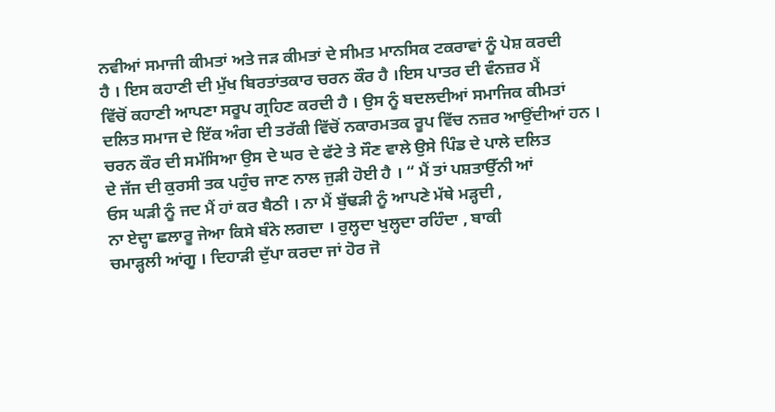ਨਵੀਆਂ ਸਮਾਜੀ ਕੀਮਤਾਂ ਅਤੇ ਜੜ ਕੀਮਤਾਂ ਦੇ ਸੀਮਤ ਮਾਨਸਿਕ ਟਕਰਾਵਾਂ ਨੂੰ ਪੇਸ਼ ਕਰਦੀ
ਹੈ । ਇਸ ਕਹਾਣੀ ਦੀ ਮੁੱਖ ਬਿਰਤਾਂਤਕਾਰ ਚਰਨ ਕੌਰ ਹੈ ।ਇਸ ਪਾਤਰ ਦੀ ਵੰਨਜ਼ਰ ਮੈਂ
ਵਿੱਚੋਂ ਕਹਾਣੀ ਆਪਣਾ ਸਰੂਪ ਗ੍ਰਹਿਣ ਕਰਦੀ ਹੈ । ਉਸ ਨੂੰ ਬਦਲਦੀਆਂ ਸਮਾਜਿਕ ਕੀਮਤਾਂ
ਦਲਿਤ ਸਮਾਜ ਦੇ ਇੱਕ ਅੰਗ ਦੀ ਤਰੱਕੀ ਵਿੱਚੋਂ ਨਕਾਰਮਤਕ ਰੂਪ ਵਿੱਚ ਨਜ਼ਰ ਆਉਂਦੀਆਂ ਹਨ ।
ਚਰਨ ਕੌਰ ਦੀ ਸਮੱਸਿਆ ਉਸ ਦੇ ਘਰ ਦੇ ਫੱਟੇ ਤੇ ਸੌਣ ਵਾਲੇ ਉਸੇ ਪਿੰਡ ਦੇ ਪਾਲੇ ਦਲਿਤ
ਦੇ ਜੱਜ ਦੀ ਕੁਰਸੀ ਤਕ ਪਹੁੰਚ ਜਾਣ ਨਾਲ ਜੁੜੀ ਹੋਈ ਹੈ । “ ਮੈਂ ਤਾਂ ਪਸ਼ਤਾਉੱਨੀ ਆਂ
ਓਸ ਘੜੀ ਨੂੰ ਜਦ ਮੈਂ ਹਾਂ ਕਰ ਬੈਠੀ । ਨਾ ਮੈਂ ਬੁੱਢੜੀ ਨੂੰ ਆਪਣੇ ਮੱਥੇ ਮੜ੍ਹਦੀ ,
ਨਾ ਏਦ੍ਹਾ ਛਲਾਰੂ ਜੇਆ ਕਿਸੇ ਬੰਨੇ ਲਗਦਾ । ਰੁਲ੍ਹਦਾ ਖੁਲ੍ਹਦਾ ਰਹਿੰਦਾ , ਬਾਕੀ
ਚਮਾੜ੍ਹਲੀ ਆਂਗੂ । ਦਿਹਾੜੀ ਦੁੱਪਾ ਕਰਦਾ ਜਾਂ ਹੋਰ ਜੋ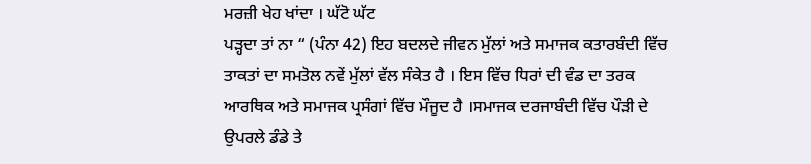ਮਰਜ਼ੀ ਖੇਹ ਖਾਂਦਾ । ਘੱਟੋ ਘੱਟ
ਪੜ੍ਹਦਾ ਤਾਂ ਨਾ “ (ਪੰਨਾ 42) ਇਹ ਬਦਲਦੇ ਜੀਵਨ ਮੁੱਲਾਂ ਅਤੇ ਸਮਾਜਕ ਕਤਾਰਬੰਦੀ ਵਿੱਚ
ਤਾਕਤਾਂ ਦਾ ਸਮਤੋਲ ਨਵੇਂ ਮੁੱਲਾਂ ਵੱਲ ਸੰਕੇਤ ਹੈ । ਇਸ ਵਿੱਚ ਧਿਰਾਂ ਦੀ ਵੰਡ ਦਾ ਤਰਕ
ਆਰਥਿਕ ਅਤੇ ਸਮਾਜਕ ਪ੍ਰਸੰਗਾਂ ਵਿੱਚ ਮੌਜੂਦ ਹੈ ।ਸਮਾਜਕ ਦਰਜਾਬੰਦੀ ਵਿੱਚ ਪੌੜੀ ਦੇ
ਉਪਰਲੇ ਡੰਡੇ ਤੇ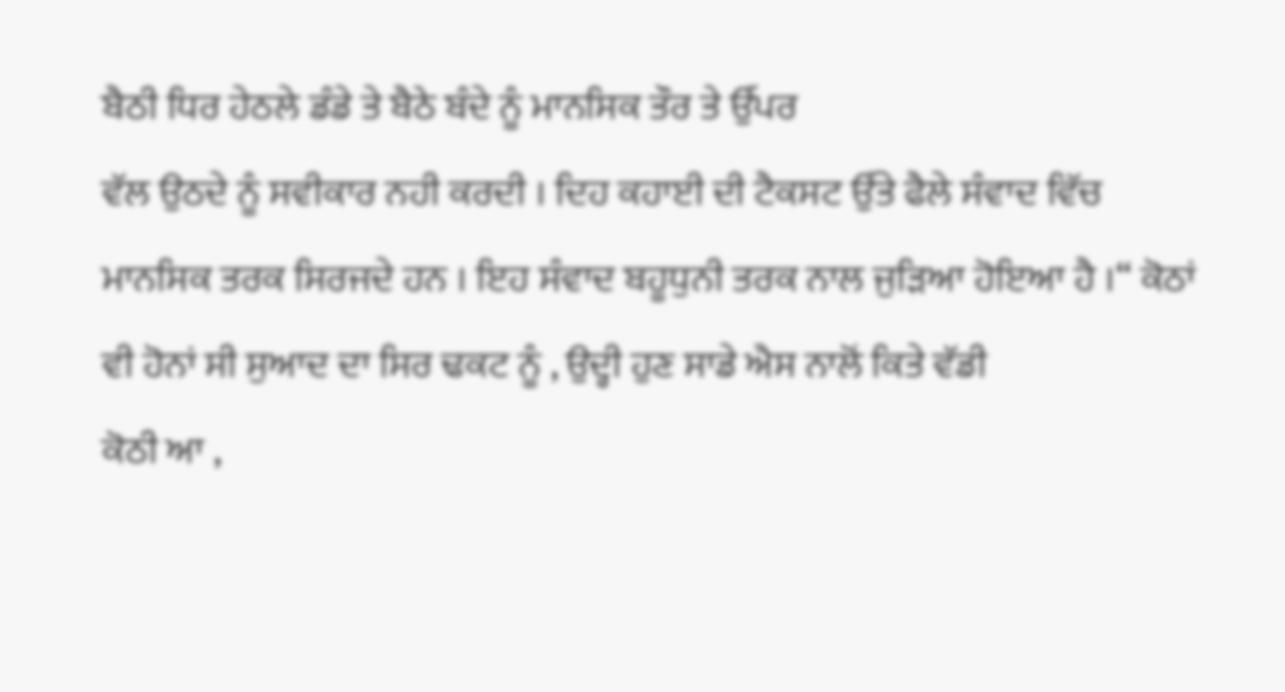ਬੈਠੀ ਧਿਰ ਹੇਠਲੇ ਡੰਡੇ ਤੇ ਬੈਠੇ ਬੰਦੇ ਨੂੰ ਮਾਨਸਿਕ ਤੌਰ ਤੇ ਉੱਪਰ
ਵੱਲ ਉਠਦੇ ਨੂੰ ਸਵੀਕਾਰ ਨਹੀ ਕਰਦੀ । ਦਿਹ ਕਹਾਈ ਦੀ ਟੈਕਸਟ ਉੱਤੇ ਫੈਲੇ ਸੰਵਾਦ ਵਿੱਚ
ਮਾਨਸਿਕ ਤਰਕ ਸਿਰਜਦੇ ਹਨ । ਇਹ ਸੰਵਾਦ ਬਹੂਧੁਨੀ ਤਰਕ ਨਾਲ ਜੁੜਿਆ ਹੋਇਆ ਹੈ ।“ ਕੋਠਾਂ
ਵੀ ਹੋਨਾਂ ਸੀ ਸੁਆਦ ਦਾ ਸਿਰ ਢਕਟ ਨੂੰ , ਉਦ੍ਹੀ ਹੁਣ ਸਾਡੇ ਐਸ ਨਾਲੋਂ ਕਿਤੇ ਵੱਡੀ
ਕੋਠੀ ਆ ,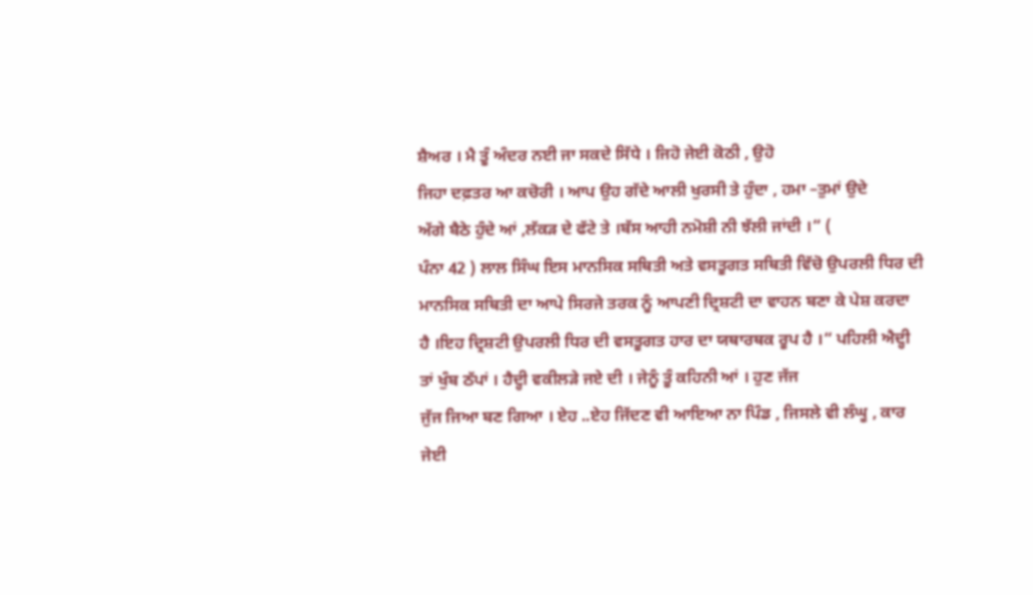ਸ਼ੈਅਰ । ਮੈ ਤੂੰ ਅੰਦਰ ਨਈ ਜਾ ਸਕਦੇ ਸਿੱਧੇ । ਜਿਹੋ ਜੇਈ ਕੋਠੀ , ਉਹੋ
ਜਿਹਾ ਦਫ਼ਤਰ ਆ ਕਚੋਰੀ । ਆਪ ਉਹ ਗੱਦੇ ਆਲੀ ਖੁਰਸੀ ਤੇ ਹੁੰਦਾ , ਹਮਾ –ਤੁਮਾਂ ਉਦੇ
ਅੱਗੇ ਬੈਠੇ ਹੁੰਦੇ ਆਂ ,ਲੱਕੜ ਦੇ ਫੱਟੇ ਤੇ ।ਬੱਸ ਆਹੀ ਨਮੋਸ਼ੀ ਨੀ ਝੱਲੀ ਜਾਂਦੀ ।“ (
ਪੰਨਾ 42 ) ਲਾਲ ਸਿੰਘ ਇਸ ਮਾਨਸਿਕ ਸਥਿਤੀ ਅਤੇ ਵਸਤੂਗਤ ਸਥਿਤੀ ਵਿੱਚੋ ਉਪਰਲੀ ਧਿਰ ਦੀ
ਮਾਨਸਿਕ ਸਥਿਤੀ ਦਾ ਆਪੇ ਸਿਰਜੇ ਤਰਕ ਨੂੰ ਆਪਣੀ ਦ੍ਰਿਸ਼ਟੀ ਦਾ ਵਾਹਨ ਬਣਾ ਕੇ ਪੇਸ਼ ਕਰਦਾ
ਹੈ ।ਇਹ ਦ੍ਰਿਸ਼ਟੀ ਉਪਰਲੀ ਧਿਰ ਦੀ ਵਸਤੂਗਤ ਹਾਰ ਦਾ ਯਥਾਰਥਕ ਰੂਪ ਹੈ ।“ ਪਹਿਲੀ ਐਦ੍ਹੀ
ਤਾਂ ਖੁੰਬ ਠੱਪਾਂ । ਹੈਦ੍ਹੀ ਵਕੀਲੜੇ ਜਏ ਦੀ । ਜੇਨੂੰ ਤੂੰ ਕਹਿਨੀ ਆਂ । ਹੁਣ ਜੱਜ
ਜੁੱਜ ਜਿਆ ਬਣ ਗਿਆ । ਏਹ ..ਏਹ ਜਿੱਦਣ ਵੀ ਆਇਆ ਨਾ ਪਿੰਡ , ਜਿਸਲੇ ਵੀ ਲੰਘੂ , ਕਾਰ
ਜੇਈ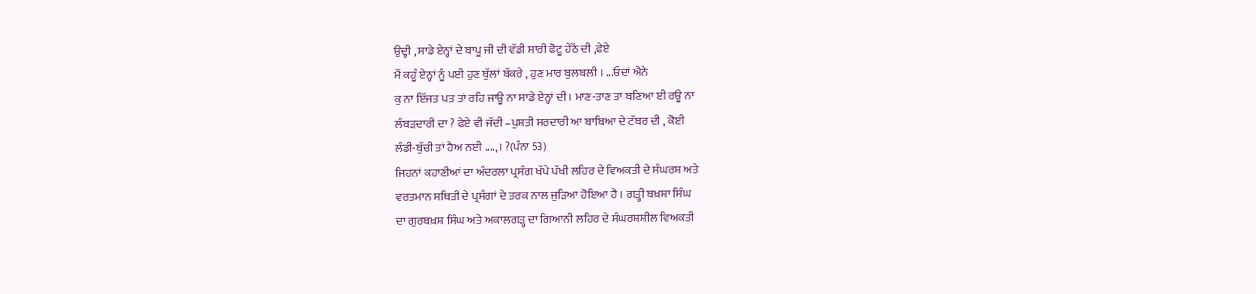ਉਦ੍ਹੀ , ਸਾਡੇ ਏਨ੍ਹਾਂ ਦੇ ਬਾਪੂ ਜੀ ਦੀ ਵੱਡੀ ਸਾਰੀ ਫੋਟੂ ਹੇਠੋਂ ਦੀ ,ਫੇਏ
ਮੈਂ ਕਹੂੰ ਏਨ੍ਹਾਂ ਨੂੰ ਪਈ ਹੁਣ ਬੁੱਲਾਂ ਬੱਕਰੇ , ਹੁਣ ਮਾਰ ਬੁਲਬਲੀ । ...ਓਦਾਂ ਐਨੇ
ਕੁ ਨਾ ਇੱਜਤ ਪਤ ਤਾਂ ਰਹਿ ਜਾਊ ਨਾ ਸਾਡੇ ਏਨ੍ਹਾਂ ਦੀ । ਮਾਣ-ਤਾਣ ਤਾ ਬਣਿਆ ਈ ਰਊ ਨਾ
ਲੰਬੜਦਾਰੀ ਦਾ ? ਫੇਏ ਵੀ ਜੱਦੀ –ਪੁਸ਼ਤੀ ਸਰਦਾਰੀ ਆ ਬਾਬਿਆ ਦੇ ਟੱਬਰ ਦੀ , ਕੋਈ
ਲੰਡੀ-ਬੁੱਚੀ ਤਾਂ ਹੈਅ ਨਈ ....,। ?(ਪੰਨਾ 53)
ਜਿਹਨਾਂ ਕਹਾਣੀਆਂ ਦਾ ਅੰਦਰਲਾ ਪ੍ਰਸੰਗ ਖੱਪੇ ਪੱਖੀ ਲਹਿਰ ਦੇ ਵਿਅਕਤੀ ਦੇ ਸੰਘਰਸ਼ ਅਤੇ
ਵਰਤਮਾਨ ਸਥਿਤੀ ਦੇ ਪ੍ਰਸੰਗਾਂ ਦੇ ਤਰਕ ਨਾਲ ਜੁੜਿਆ ਹੋਇਆ ਹੈ । ਗੜ੍ਹੀ ਬਖ਼ਸ਼ਾ ਸਿੰਘ
ਦਾ ਗੁਰਬਖ਼ਸ਼ ਸਿੰਘ ਅਤੇ ਅਕਾਲਗੜ੍ਹ ਦਾ ਗਿਆਨੀ ਲਹਿਰ ਦੇ ਸੰਘਰਸ਼ਸ਼ੀਲ ਵਿਅਕਤੀ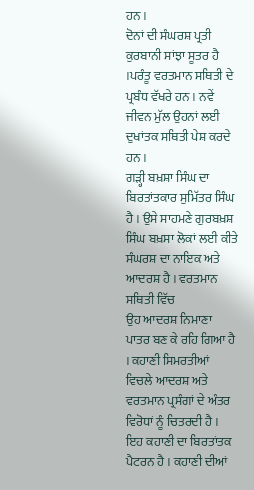ਹਨ ।
ਦੋਨਾਂ ਦੀ ਸੰਘਰਸ਼ ਪ੍ਰਤੀ ਕੁਰਬਾਨੀ ਸਾਂਝਾ ਸੂਤਰ ਹੈ ।ਪਰੰਤੂ ਵਰਤਮਾਨ ਸਥਿਤੀ ਦੇ
ਪ੍ਰਬੰਧ ਵੱਖਰੇ ਹਨ । ਨਵੇਂ ਜੀਵਨ ਮੁੱਲ ਉਹਨਾਂ ਲਈ ਦੁਖਾਂਤਕ ਸਥਿਤੀ ਪੇਸ਼ ਕਰਦੇ ਹਨ ।
ਗੜ੍ਹੀ ਬਖ਼ਸ਼ਾ ਸਿੰਘ ਦਾ ਬਿਰਤਾਂਤਕਾਰ ਸੁਮਿੱਤਰ ਸਿੰਘ ਹੈ । ਉਸੇ ਸਾਹਮਣੇ ਗੁਰਬਖ਼ਸ਼
ਸਿੰਘ ਬਖ਼ਸਾ ਲੋਕਾਂ ਲਈ ਕੀਤੇ ਸੰਘਰਸ਼ ਦਾ ਨਾਇਕ ਅਤੇ ਆਦਰਸ਼ ਹੈ । ਵਰਤਮਾਨ ਸਥਿਤੀ ਵਿੱਚ
ਉਹ ਆਦਰਸ਼ ਨਿਮਾਣਾ ਪਾਤਰ ਬਣ ਕੇ ਰਹਿ ਗਿਆ ਹੈ । ਕਹਾਣੀ ਸਿਮਰਤੀਆਂ ਵਿਚਲੇ ਆਦਰਸ਼ ਅਤੇ
ਵਰਤਮਾਨ ਪ੍ਰਸੰਗਾਂ ਦੇ ਅੰਤਰ ਵਿਰੋਧਾਂ ਨੂੰ ਚਿਤਰਦੀ ਹੈ । ਇਹ ਕਹਾਣੀ ਦਾ ਬਿਰਤਾਂਤਕ
ਪੈਟਰਨ ਹੈ । ਕਹਾਣੀ ਦੀਆਂ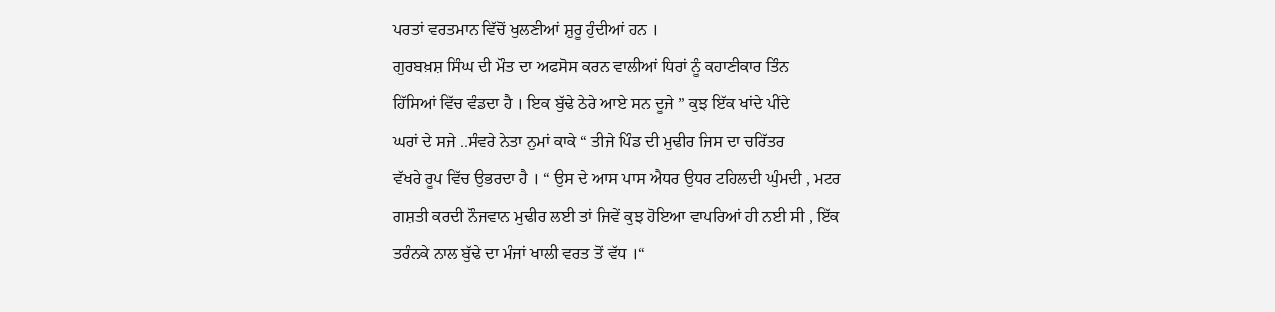ਪਰਤਾਂ ਵਰਤਮਾਨ ਵਿੱਚੋਂ ਖੁਲਣੀਆਂ ਸ਼ੁਰੂ ਹੁੰਦੀਆਂ ਹਨ ।
ਗੁਰਬਖ਼ਸ਼ ਸਿੰਘ ਦੀ ਮੌਤ ਦਾ ਅਫਸੋਸ ਕਰਨ ਵਾਲੀਆਂ ਧਿਰਾਂ ਨੂੰ ਕਹਾਣੀਕਾਰ ਤਿੰਨ
ਹਿੱਸਿਆਂ ਵਿੱਚ ਵੰਡਦਾ ਹੈ । ਇਕ ਬੁੱਢੇ ਠੇਰੇ ਆਏ ਸਨ ਦੂਜੇ ” ਕੁਝ ਇੱਕ ਖਾਂਦੇ ਪੀਂਦੇ
ਘਰਾਂ ਦੇ ਸਜੇ ..ਸੰਵਰੇ ਨੇਤਾ ਨੁਮਾਂ ਕਾਕੇ “ ਤੀਜੇ ਪਿੰਡ ਦੀ ਮੁਢੀਰ ਜਿਸ ਦਾ ਚਰਿੱਤਰ
ਵੱਖਰੇ ਰੂਪ ਵਿੱਚ ਉਭਰਦਾ ਹੈ । “ ਉਸ ਦੇ ਆਸ ਪਾਸ ਐਧਰ ਉਧਰ ਟਹਿਲਦੀ ਘੁੰਮਦੀ , ਮਟਰ
ਗਸ਼ਤੀ ਕਰਦੀ ਨੌਜਵਾਨ ਮੁਢੀਰ ਲਈ ਤਾਂ ਜਿਵੇਂ ਕੁਝ ਹੋਇਆ ਵਾਪਰਿਆਂ ਹੀ ਨਈ ਸੀ , ਇੱਕ
ਤਰੰਨਕੇ ਨਾਲ ਬੁੱਢੇ ਦਾ ਮੰਜਾਂ ਖਾਲੀ ਵਰਤ ਤੋਂ ਵੱਧ ।“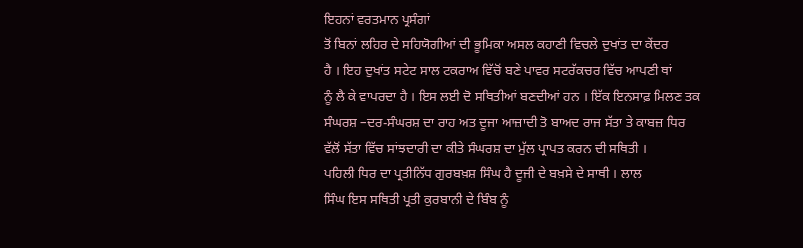ਇਹਨਾਂ ਵਰਤਮਾਨ ਪ੍ਰਸੰਗਾਂ
ਤੋਂ ਬਿਨਾਂ ਲਹਿਰ ਦੇ ਸਹਿਯੋਗੀਆਂ ਦੀ ਭੂਮਿਕਾ ਅਸਲ ਕਹਾਣੀ ਵਿਚਲੇ ਦੁਖਾਂਤ ਦਾ ਕੇਂਦਰ
ਹੈ । ਇਹ ਦੁਖਾਂਤ ਸਟੇਟ ਸਾਲ ਟਕਰਾਅ ਵਿੱਚੋਂ ਬਣੇ ਪਾਵਰ ਸਟਰੱਕਚਰ ਵਿੱਚ ਆਪਣੀ ਥਾਂ
ਨੂੰ ਲੈ ਕੇ ਵਾਪਰਦਾ ਹੈ । ਇਸ ਲਈ ਦੋ ਸਥਿਤੀਆਂ ਬਣਦੀਆਂ ਹਨ । ਇੱਕ ਇਨਸਾਫ਼ ਮਿਲਣ ਤਕ
ਸੰਘਰਸ਼ –ਦਰ-ਸੰਘਰਸ਼ ਦਾ ਰਾਹ ਅਤ ਦੂਜਾ ਆਜ਼ਾਦੀ ਤੋ ਬਾਅਦ ਰਾਜ ਸੱਤਾ ਤੇ ਕਾਬਜ਼ ਧਿਰ
ਵੱਲੋਂ ਸੱਤਾ ਵਿੱਚ ਸਾਂਝਦਾਰੀ ਦਾ ਕੀਤੇ ਸੰਘਰਸ਼ ਦਾ ਮੁੱਲ ਪ੍ਰਾਪਤ ਕਰਨ ਦੀ ਸਥਿਤੀ ।
ਪਹਿਲੀ ਧਿਰ ਦਾ ਪ੍ਰਤੀਨਿੱਧ ਗੁਰਬਖ਼ਸ਼ ਸਿੰਘ ਹੈ ਦੂਜੀ ਦੇ ਬਖ਼ਸੇ ਦੇ ਸਾਥੀ । ਲਾਲ
ਸਿੰਘ ਇਸ ਸਥਿਤੀ ਪ੍ਰਤੀ ਕੁਰਬਾਨੀ ਦੇ ਬਿੰਬ ਨੂੰ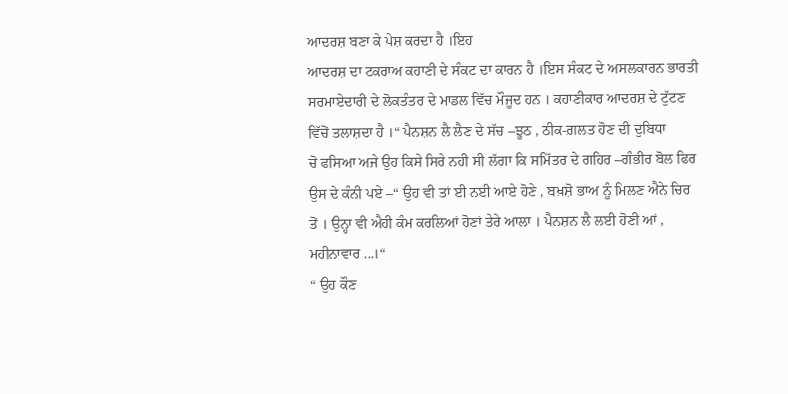ਆਦਰਸ਼ ਬਣਾ ਕੇ ਪੇਸ਼ ਕਰਦਾ ਹੈ ।ਇਹ
ਆਦਰਸ਼ ਦਾ ਟਕਰਾਅ ਕਹਾਣੀ ਦੇ ਸੰਕਟ ਦਾ ਕਾਰਨ ਹੈ ।ਇਸ ਸੰਕਟ ਦੇ ਅਸਲਕਾਰਨ ਭਾਰਤੀ
ਸਰਮਾਏਦਾਰੀ ਦੇ ਲੋਕਤੰਤਰ ਦੇ ਮਾਡਲ ਵਿੱਚ ਮੌਜੂਦ ਹਨ । ਕਹਾਣੀਕਾਰ ਆਦਰਸ਼ ਦੇ ਟੁੱਟਣ
ਵਿੱਚੋਂ ਤਲਾਸ਼ਦਾ ਹੈ ।“ ਪੈਨਸ਼ਨ ਲੈ ਲੈਣ ਦੇ ਸੱਚ –ਝੂਠ , ਠੀਕ-ਗ਼ਲਤ ਹੋਣ ਦੀ ਦੁਬਿਧਾ
ਚੋ ਫਸਿਆ ਅਜੇ ਉਹ ਕਿਸੇ ਸਿਰੇ ਨਹੀ ਸੀ ਲੱਗਾ ਕਿ ਸਮਿੱਤਰ ਦੇ ਗਹਿਰ –ਗੰਭੀਰ ਬੋਲ ਫਿਰ
ਉਸ ਦੇ ਕੰਨੀ ਪਏ –“ ਉਹ ਵੀ ਤਾਂ ਈ ਨਈ ਆਏ ਹੋਣੇ , ਬਖ਼ਸ਼ੋ ਭਾਅ ਨੂੰ ਮਿਲਣ ਐਨੇ ਚਿਰ
ਤੋਂ । ਉਨ੍ਹਾ ਵੀ ਐਹੀ ਕੰਮ ਕਰਲਿਆਂ ਹੋਣਾਂ ਤੇਰੇ ਆਲਾ । ਪੈਨਸ਼ਨ ਲੈ ਲਈ ਹੋਣੀ ਆਂ ,
ਮਹੀਨਾਵਾਰ ...।“
“ ਉਹ ਕੌਣ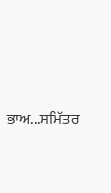ਭਾਅ...ਸਮਿੱਤਰ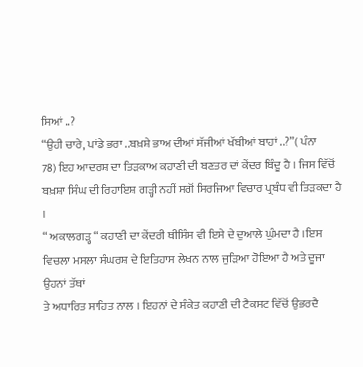ਸਿਆਂ ..?
“ਉਹੀ ਚਾਰੇ, ਪਾਂਡੇ ਭਰਾ ..ਬਖ਼ਸ਼ੇ ਭਾਅ ਦੀਆਂ ਸੱਜੀਆਂ ਖੱਬੀਆਂ ਬਾਹਾਂ ..?”( ਪੰਨਾ
78) ਇਹ ਆਦਰਸ਼ ਦਾ ਤਿੜਕਾਅ ਕਹਾਣੀ ਦੀ ਬਣਤਰ ਦਾਂ ਕੇਂਦਰ ਬਿੰਦੂ ਹੈ । ਜਿਸ ਵਿੱਚੋਂ
ਬਖ਼ਸ਼ਾ ਸਿੰਘ ਦੀ ਰਿਹਾਇਸ਼ ਗੜ੍ਹੀ ਨਹੀਂ ਸਗੋਂ ਸਿਰਜਿਆ ਵਿਚਾਰ ਪ੍ਰਬੰਧ ਵੀ ਤਿੜਕਦਾ ਹੈ
।
“ ਅਕਾਲਗੜ੍ਹ “ ਕਹਾਣੀ ਦਾ ਕੇਂਦਰੀ ਥੀਸਿੰਸ ਵੀ ਇਸੇ ਦੇ ਦੁਆਲੇ ਘੁੰਮਦਾ ਹੈ ।ਇਸ
ਵਿਚਲਾ ਮਸਲਾ ਸੰਘਰਸ਼ ਦੇ ਇਤਿਹਾਸ ਲੇਖਨ ਨਾਲ ਜੁੜਿਆ ਹੋਇਆ ਹੈ ਅਤੇ ਦੂਜਾ ਉਹਨਾਂ ਤੱਥਾਂ
ਤੇ ਅਧਾਰਿਤ ਸਾਹਿਤ ਨਾਲ । ਇਹਨਾਂ ਦੇ ਸੰਕੇਤ ਕਹਾਣੀ ਦੀ ਟੈਕਸਟ ਵਿੱਚੋਂ ਉਭਰਦੈ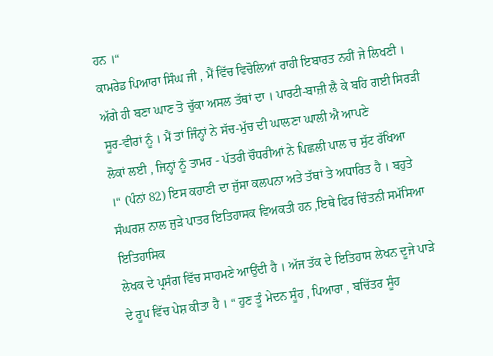ਹਨ ।“
ਕਾਮਰੇਡ ਪਿਆਰਾ ਸਿੰਘ ਜੀ , ਮੈਂ ਵਿੱਚ ਵਿਚੋਲਿਆਂ ਰਾਹੀ ਇਬਾਰਤ ਨਹੀਂ ਜੇ ਲਿਖਣੀ ।
ਅੱਗੇ ਹੀ ਬਣਾ ਘਾਣ ਤੋ ਚੁੱਕਾ ਅਸਲ ਤੱਥਾਂ ਦਾ । ਪਾਰਟੀ-ਬਾਜ਼ੀ ਲੈ ਕੇ ਬਹਿ ਗਈ ਸਿਰੜੀ
ਸੂਰ-ਵੀਰਾਂ ਨੂੰ । ਮੈਂ ਤਾਂ ਜਿੰਨ੍ਹਾਂ ਨੇ ਸੱਚ-ਮੁੱਚ ਦੀ ਘਾਲਣਾ ਘਾਲੀ ਐ ਆਪਣੇ
ਲੋਕਾਂ ਲਈ , ਜਿਨ੍ਹਾਂ ਨੂੰ ਤਾਮਰ - ਪੱਤਰੀ ਚੌਧਰੀਆਂ ਨੇ ਪਿਛਲੀ ਪਾਲ ਚ ਸੁੱਟ ਰੱਖਿਆ
।“ (ਪੰਨਾਂ 82) ਇਸ ਕਹਾਣੀ ਦਾ ਜੁੱਸਾ ਕਲਪਨਾ ਅਤੇ ਤੱਥਾਂ ਤੇ ਅਧਾਰਿਤ ਹੈ । ਬਹੁਤੇ
ਸੰਘਰਸ਼ ਨਾਲ ਜੁੜੇ ਪਾਤਰ ਇਤਿਹਾਸਕ ਵਿਅਕਤੀ ਹਨ ,ਇਥੇ ਫਿਰ ਚਿੰਤਨੀ ਸਮੱਸਿਆ ਇਤਿਹਾਸਿਕ
ਲੇਖਕ ਦੇ ਪ੍ਰਸੰਗ ਵਿੱਚ ਸਾਹਮਣੇ ਆਉਂਦੀ ਹੈ । ਅੱਜ ਤੱਕ ਦੇ ਇਤਿਹਾਸ ਲੇਖਨ ਦੂਜੇ ਪਾੜੇ
ਦੇ ਰੂਪ ਵਿੱਚ ਪੇਸ਼ ਕੀਤਾ ਹੈ । “ ਹੁਣ ਤੂੰ ਮੇਦਨ ਸੂੰਹ , ਪਿਆਰਾ , ਬਚਿੱਤਰ ਸੂੰਹ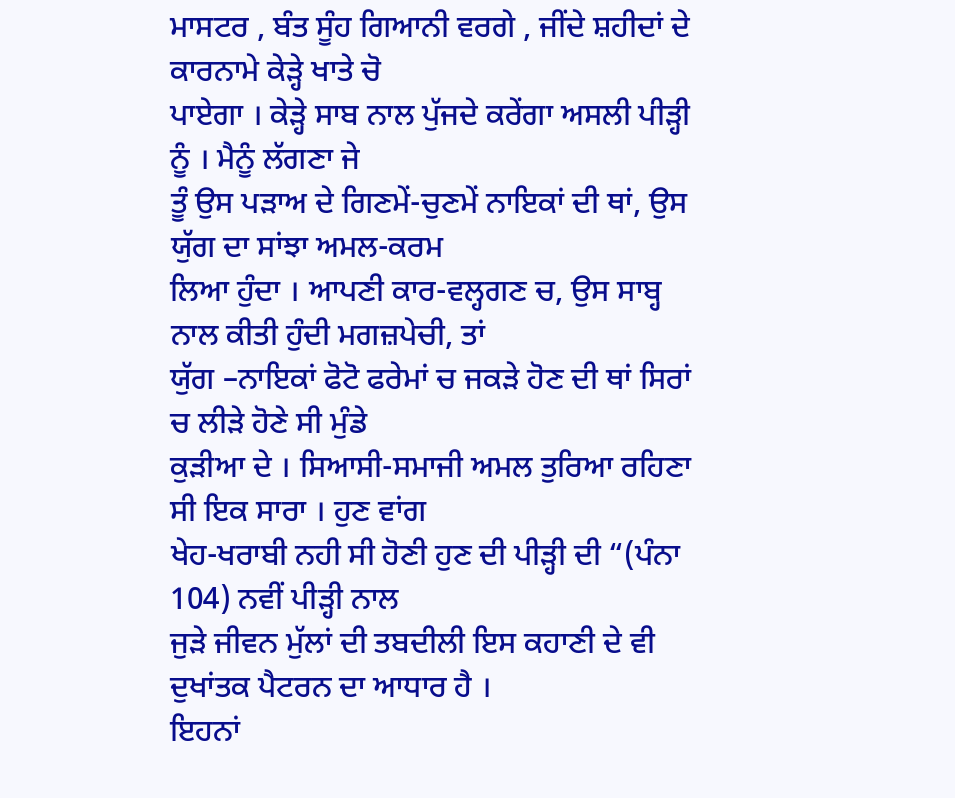ਮਾਸਟਰ , ਬੰਤ ਸੂੰਹ ਗਿਆਨੀ ਵਰਗੇ , ਜੀਂਦੇ ਸ਼ਹੀਦਾਂ ਦੇ ਕਾਰਨਾਮੇ ਕੇੜ੍ਹੇ ਖਾਤੇ ਚੋ
ਪਾਏਗਾ । ਕੇੜ੍ਹੇ ਸਾਬ ਨਾਲ ਪੁੱਜਦੇ ਕਰੇਂਗਾ ਅਸਲੀ ਪੀੜ੍ਹੀ ਨੂੰ । ਮੈਨੂੰ ਲੱਗਣਾ ਜੇ
ਤੂੰ ਉਸ ਪੜਾਅ ਦੇ ਗਿਣਮੇਂ-ਚੁਣਮੇਂ ਨਾਇਕਾਂ ਦੀ ਥਾਂ, ਉਸ ਯੁੱਗ ਦਾ ਸਾਂਝਾ ਅਮਲ-ਕਰਮ
ਲਿਆ ਹੁੰਦਾ । ਆਪਣੀ ਕਾਰ-ਵਲ੍ਹਗਣ ਚ, ਉਸ ਸਾਬ੍ਹ ਨਾਲ ਕੀਤੀ ਹੁੰਦੀ ਮਗਜ਼ਪੇਚੀ, ਤਾਂ
ਯੁੱਗ –ਨਾਇਕਾਂ ਫੋਟੋ ਫਰੇਮਾਂ ਚ ਜਕੜੇ ਹੋਣ ਦੀ ਥਾਂ ਸਿਰਾਂ ਚ ਲੀੜੇ ਹੋਣੇ ਸੀ ਮੁੰਡੇ
ਕੁੜੀਆ ਦੇ । ਸਿਆਸੀ-ਸਮਾਜੀ ਅਮਲ ਤੁਰਿਆ ਰਹਿਣਾ ਸੀ ਇਕ ਸਾਰਾ । ਹੁਣ ਵਾਂਗ
ਖੇਹ-ਖਰਾਬੀ ਨਹੀ ਸੀ ਹੋਣੀ ਹੁਣ ਦੀ ਪੀੜ੍ਹੀ ਦੀ “(ਪੰਨਾ 104) ਨਵੀਂ ਪੀੜ੍ਹੀ ਨਾਲ
ਜੁੜੇ ਜੀਵਨ ਮੁੱਲਾਂ ਦੀ ਤਬਦੀਲੀ ਇਸ ਕਹਾਣੀ ਦੇ ਵੀ ਦੁਖਾਂਤਕ ਪੈਟਰਨ ਦਾ ਆਧਾਰ ਹੈ ।
ਇਹਨਾਂ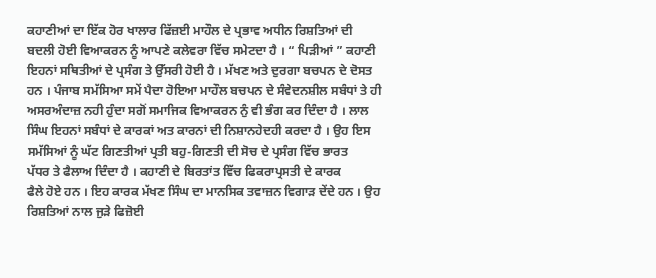ਕਹਾਣੀਆਂ ਦਾ ਇੱਕ ਹੋਰ ਖਾਲਾਰ ਫਿੱਜ਼ਈ ਮਾਹੌਲ ਦੇ ਪ੍ਰਭਾਵ ਅਧੀਨ ਰਿਸ਼ਤਿਆਂ ਦੀ
ਬਦਲੀ ਹੋਈ ਵਿਆਕਰਨ ਨੂੰ ਆਪਣੇ ਕਲੇਵਰਾ ਵਿੱਚ ਸਮੇਟਦਾ ਹੈ । “ ਪਿੜੀਆਂ ” ਕਹਾਣੀ
ਇਹਨਾਂ ਸਥਿਤੀਆਂ ਦੇ ਪ੍ਰਸੰਗ ਤੇ ਉੱਸਰੀ ਹੋਈ ਹੈ । ਮੱਖਣ ਅਤੇ ਦੁਰਗਾ ਬਚਪਨ ਦੇ ਦੋਸਤ
ਹਨ । ਪੰਜਾਬ ਸਮੱਸਿਆ ਸਮੇਂ ਪੈਦਾ ਹੋਇਆ ਮਾਹੌਲ ਬਚਪਨ ਦੇ ਸੰਵੇਦਨਸ਼ੀਲ ਸਬੰਧਾਂ ਤੇ ਹੀ
ਅਸਰਅੰਦਾਜ਼ ਨਹੀ ਹੁੰਦਾ ਸਗੋਂ ਸਮਾਜਿਕ ਵਿਆਕਰਨ ਨੁੰ ਵੀ ਭੰਗ ਕਰ ਦਿੰਦਾ ਹੈ । ਲਾਲ
ਸਿੰਘ ਇਹਨਾਂ ਸਬੰਧਾਂ ਦੇ ਕਾਰਕਾਂ ਅਤ ਕਾਰਨਾਂ ਦੀ ਨਿਸ਼ਾਨਹੇਦਹੀ ਕਰਦਾ ਹੈ । ਉਹ ਇਸ
ਸਮੱਸਿਆਂ ਨੂੰ ਘੱਟ ਗਿਣਤੀਆਂ ਪ੍ਰਤੀ ਬਹੁ-ਗਿਣਤੀ ਦੀ ਸੋਚ ਦੇ ਪ੍ਰਸੰਗ ਵਿੱਚ ਭਾਰਤ
ਪੱਧਰ ਤੇ ਫੈਲਾਅ ਦਿੰਦਾ ਹੈ । ਕਹਾਣੀ ਦੇ ਬਿਰਤਾਂਤ ਵਿੱਚ ਫਿਕਰਾਪ੍ਰਸਤੀ ਦੇ ਕਾਰਕ
ਫੈਲੇ ਹੋਏ ਹਨ । ਇਹ ਕਾਰਕ ਮੱਖਣ ਸਿੰਘ ਦਾ ਮਾਨਸਿਕ ਤਵਾਜ਼ਨ ਵਿਗਾੜ ਦੇਂਦੇ ਹਨ । ਉਹ
ਰਿਸ਼ਤਿਆਂ ਨਾਲ ਜੁੜੇ ਫਿਜ਼ੋਈ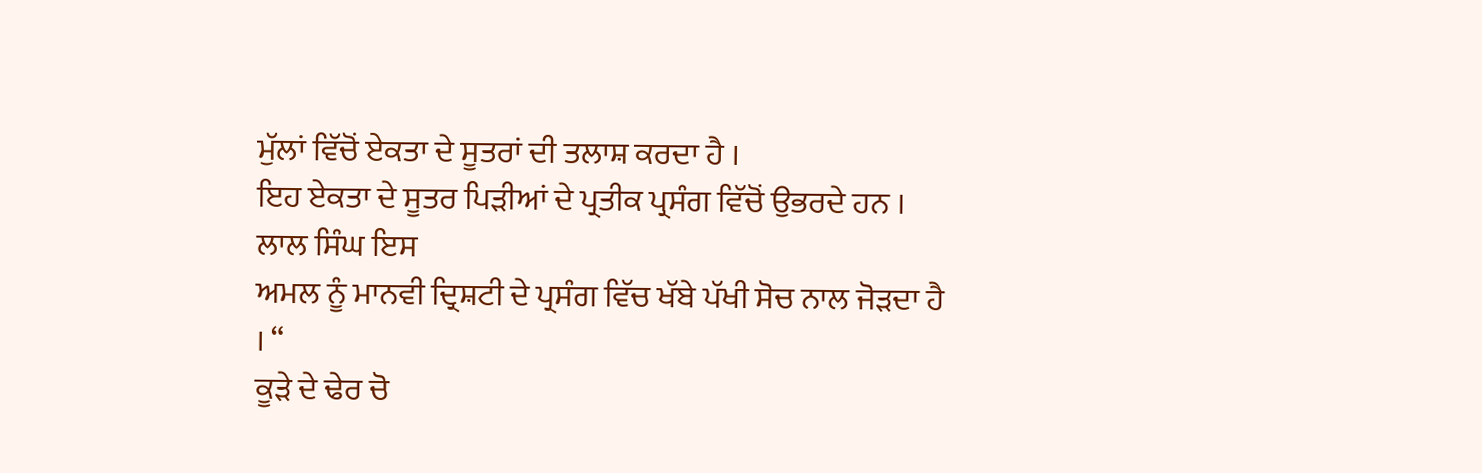ਮੁੱਲਾਂ ਵਿੱਚੋਂ ਏਕਤਾ ਦੇ ਸੂਤਰਾਂ ਦੀ ਤਲਾਸ਼ ਕਰਦਾ ਹੈ ।
ਇਹ ਏਕਤਾ ਦੇ ਸੂਤਰ ਪਿੜੀਆਂ ਦੇ ਪ੍ਰਤੀਕ ਪ੍ਰਸੰਗ ਵਿੱਚੋਂ ਉਭਰਦੇ ਹਨ । ਲਾਲ ਸਿੰਘ ਇਸ
ਅਮਲ ਨੂੰ ਮਾਨਵੀ ਦ੍ਰਿਸ਼ਟੀ ਦੇ ਪ੍ਰਸੰਗ ਵਿੱਚ ਖੱਬੇ ਪੱਖੀ ਸੋਚ ਨਾਲ ਜੋੜਦਾ ਹੈ । “
ਕੂੜੇ ਦੇ ਢੇਰ ਚੋ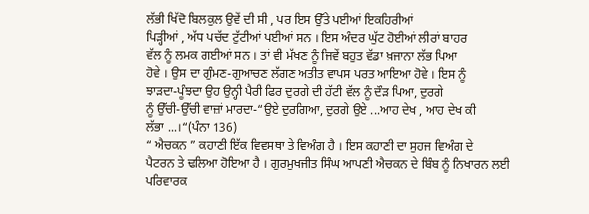ਲੱਭੀ ਖਿੱਦੋ ਬਿਲਕੁਲ ਉਵੇਂ ਦੀ ਸੀ , ਪਰ ਇਸ ਉੱਤੇ ਪਈਆਂ ਇਕਹਿਰੀਆਂ
ਪਿੜ੍ਹੀਆਂ , ਅੱਧ ਪਚੱਦ ਟੁੱਟੀਆਂ ਪਈਆਂ ਸਨ । ਇਸ ਅੰਦਰ ਘੁੱਟ ਹੋਈਆਂ ਲੀਰਾਂ ਬਾਹਰ
ਵੱਲ ਨੂੰ ਲਮਕ ਗਈਆਂ ਸਨ । ਤਾਂ ਵੀ ਮੱਖਣ ਨੂੰ ਜਿਵੇਂ ਬਹੁਤ ਵੱਡਾ ਖ਼ਜਾਨਾ ਲੱਭ ਪਿਆ
ਹੋਵੇ । ਉਸ ਦਾ ਗੁੰਮਣ-ਗੁਆਚਣ ਲੱਗਣ ਅਤੀਤ ਵਾਪਸ ਪਰਤ ਆਇਆ ਹੋਵੇ । ਇਸ ਨੂੰ
ਝਾੜਦਾ-ਪੂੰਝਦਾ ਉਹ ਉਨ੍ਹੀ ਪੈਰੀ ਫਿਰ ਦੁਰਗੇ ਦੀ ਹੱਟੀ ਵੱਲ ਨੂੰ ਦੌੜ ਪਿਆ, ਦੁਰਗੇ
ਨੂੰ ਉੱਚੀ-ਉੱਚੀ ਵਾਜ਼ਾਂ ਮਾਰਦਾ-“ਉਏ ਦੁਰਗਿਆ, ਦੁਰਗੇ ਉਏ ...ਆਹ ਦੇਖ , ਆਹ ਦੇਖ ਕੀ
ਲੱਭਾ ...।“(ਪੰਨਾ 136)
“ ਐਚਕਨ ” ਕਹਾਣੀ ਇੱਕ ਵਿਵਸਥਾ ਤੇ ਵਿਅੰਗ ਹੈ । ਇਸ ਕਹਾਣੀ ਦਾ ਸੁਹਜ ਵਿਅੰਗ ਦੇ
ਪੈਟਰਨ ਤੇ ਢਲਿਆ ਹੋਇਆ ਹੈ । ਗੁਰਮੁਖਜੀਤ ਸਿੰਘ ਆਪਣੀ ਐਚਕਨ ਦੇ ਬਿੰਬ ਨੂੰ ਨਿਖਾਰਨ ਲਈ
ਪਰਿਵਾਰਕ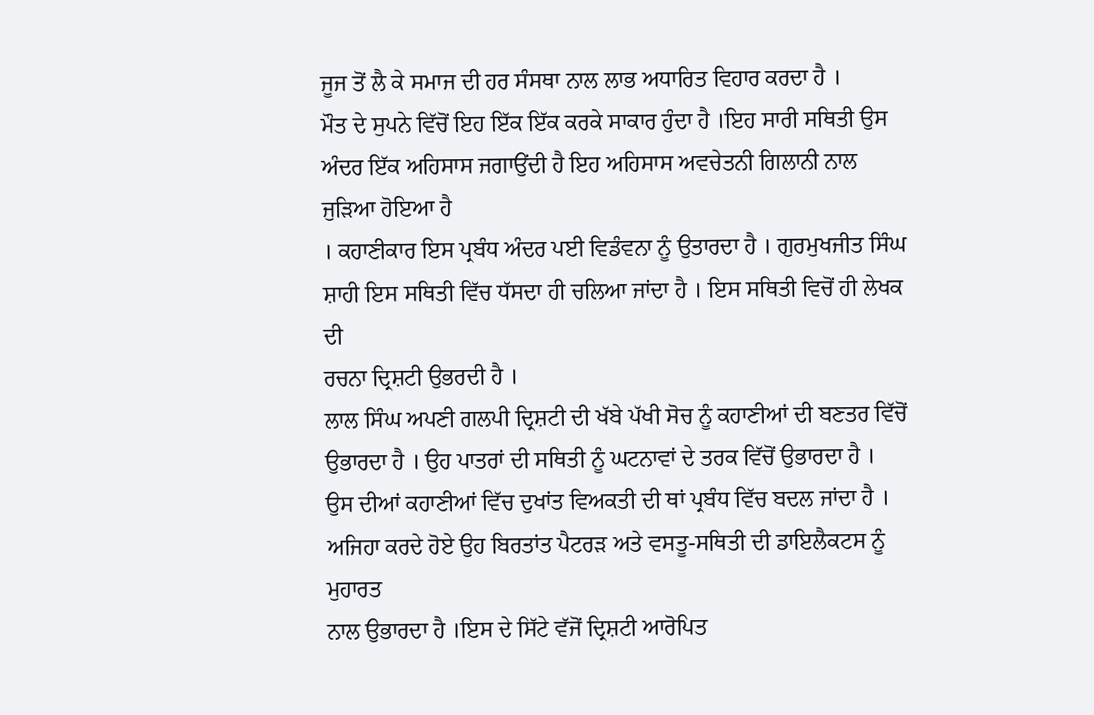ਜੂਜ ਤੋਂ ਲੈ ਕੇ ਸਮਾਜ ਦੀ ਹਰ ਸੰਸਥਾ ਨਾਲ ਲਾਭ ਅਧਾਰਿਤ ਵਿਹਾਰ ਕਰਦਾ ਹੈ ।
ਮੌਤ ਦੇ ਸੁਪਨੇ ਵਿੱਚੋਂ ਇਹ ਇੱਕ ਇੱਕ ਕਰਕੇ ਸਾਕਾਰ ਹੁੰਦਾ ਹੈ ।ਇਹ ਸਾਰੀ ਸਥਿਤੀ ਉਸ
ਅੰਦਰ ਇੱਕ ਅਹਿਸਾਸ ਜਗਾਉਂਦੀ ਹੈ ਇਹ ਅਹਿਸਾਸ ਅਵਚੇਤਨੀ ਗਿਲਾਨੀ ਨਾਲ ਜੁੜਿਆ ਹੋਇਆ ਹੈ
। ਕਹਾਣੀਕਾਰ ਇਸ ਪ੍ਰਬੰਧ ਅੰਦਰ ਪਈ ਵਿਡੰਵਨਾ ਨੂੰ ਉਤਾਰਦਾ ਹੈ । ਗੁਰਮੁਖਜੀਤ ਸਿੰਘ
ਸ਼ਾਹੀ ਇਸ ਸਥਿਤੀ ਵਿੱਚ ਧੱਸਦਾ ਹੀ ਚਲਿਆ ਜਾਂਦਾ ਹੈ । ਇਸ ਸਥਿਤੀ ਵਿਚੋਂ ਹੀ ਲੇਖਕ ਦੀ
ਰਚਨਾ ਦ੍ਰਿਸ਼ਟੀ ਉਭਰਦੀ ਹੈ ।
ਲਾਲ ਸਿੰਘ ਅਪਣੀ ਗਲਪੀ ਦ੍ਰਿਸ਼ਟੀ ਦੀ ਖੱਬੇ ਪੱਖੀ ਸੋਚ ਨੂੰ ਕਹਾਣੀਆਂ ਦੀ ਬਣਤਰ ਵਿੱਚੋਂ
ਉਭਾਰਦਾ ਹੈ । ਉਹ ਪਾਤਰਾਂ ਦੀ ਸਥਿਤੀ ਨੂੰ ਘਟਨਾਵਾਂ ਦੇ ਤਰਕ ਵਿੱਚੋਂ ਉਭਾਰਦਾ ਹੈ ।
ਉਸ ਦੀਆਂ ਕਹਾਣੀਆਂ ਵਿੱਚ ਦੁਖਾਂਤ ਵਿਅਕਤੀ ਦੀ ਥਾਂ ਪ੍ਰਬੰਧ ਵਿੱਚ ਬਦਲ ਜਾਂਦਾ ਹੈ ।
ਅਜਿਹਾ ਕਰਦੇ ਹੋਏ ਉਹ ਬਿਰਤਾਂਤ ਪੈਟਰੜ ਅਤੇ ਵਸਤੂ-ਸਥਿਤੀ ਦੀ ਡਾਇਲੈਕਟਸ ਨੂੰ ਮੁਹਾਰਤ
ਨਾਲ ਉਭਾਰਦਾ ਹੈ ।ਇਸ ਦੇ ਸਿੱਟੇ ਵੱਜੋਂ ਦ੍ਰਿਸ਼ਟੀ ਆਰੋਪਿਤ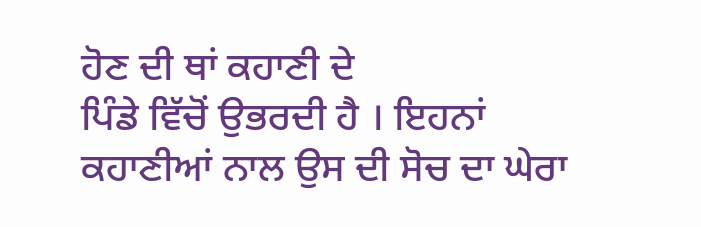ਹੋਣ ਦੀ ਥਾਂ ਕਹਾਣੀ ਦੇ
ਪਿੰਡੇ ਵਿੱਚੋਂ ਉਭਰਦੀ ਹੈ । ਇਹਨਾਂ ਕਹਾਣੀਆਂ ਨਾਲ ਉਸ ਦੀ ਸੋਚ ਦਾ ਘੇਰਾ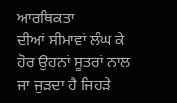ਆਰਥਿਕਤਾ
ਦੀਆਂ ਸੀਮਾਵਾਂ ਲੰਘ ਕੇ ਹੋਰ ਉਹਨਾਂ ਸੂਤਰਾਂ ਨਾਲ ਜਾ ਜੁੜਦਾ ਹੈ ਜਿਹੜੇ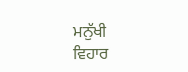ਮਨੁੱਖੀ
ਵਿਹਾਰ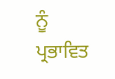ਨੂੰ ਪ੍ਰਭਾਵਿਤ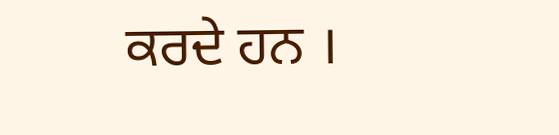ਕਰਦੇ ਹਨ ।